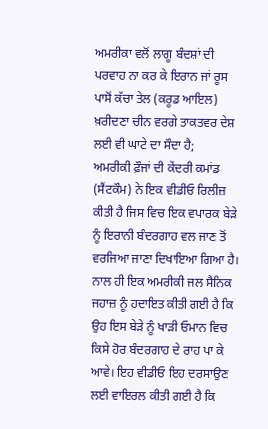ਅਮਰੀਕਾ ਵਲੋਂ ਲਾਗੂ ਬੰਦਸ਼ਾਂ ਦੀ ਪਰਵਾਹ ਨਾ ਕਰ ਕੇ ਇਰਾਨ ਜਾਂ ਰੂਸ ਪਾਸੋਂ ਕੱਚਾ ਤੇਲ (ਕਰੂਡ ਆਇਲ) ਖ਼ਰੀਦਣਾ ਚੀਨ ਵਰਗੇ ਤਾਕਤਵਰ ਦੇਸ਼ ਲਈ ਵੀ ਘਾਟੇ ਦਾ ਸੌਦਾ ਹੈ;
ਅਮਰੀਕੀ ਫ਼ੌਜਾਂ ਦੀ ਕੇਂਦਰੀ ਕਮਾਂਡ (ਸੈਂਟਕੌਮ) ਨੇ ਇਕ ਵੀਡੀਓ ਰਿਲੀਜ਼ ਕੀਤੀ ਹੈ ਜਿਸ ਵਿਚ ਇਕ ਵਪਾਰਕ ਬੇੜੇ ਨੂੰ ਇਰਾਨੀ ਬੰਦਰਗਾਹ ਵਲ ਜਾਣ ਤੋਂ ਵਰਜਿਆ ਜਾਣਾ ਦਿਖਾਇਆ ਗਿਆ ਹੈ। ਨਾਲ ਹੀ ਇਕ ਅਮਰੀਕੀ ਜਲ ਸੈਨਿਕ ਜਹਾਜ਼ ਨੂੰ ਹਦਾਇਤ ਕੀਤੀ ਗਈ ਹੈ ਕਿ ਉਹ ਇਸ ਬੇੜੇ ਨੂੰ ਖਾੜੀ ਓਮਾਨ ਵਿਚ ਕਿਸੇ ਹੋਰ ਬੰਦਰਗਾਹ ਦੇ ਰਾਹ ਪਾ ਕੇ ਆਵੇ। ਇਹ ਵੀਡੀਓ ਇਹ ਦਰਸਾਉਣ ਲਈ ਵਾਇਰਲ ਕੀਤੀ ਗਈ ਹੈ ਕਿ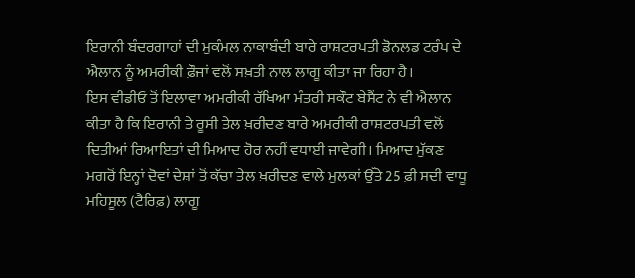ਇਰਾਨੀ ਬੰਦਰਗਾਹਾਂ ਦੀ ਮੁਕੰਮਲ ਨਾਕਾਬੰਦੀ ਬਾਰੇ ਰਾਸ਼ਟਰਪਤੀ ਡੋਨਲਡ ਟਰੰਪ ਦੇ ਐਲਾਨ ਨੂੰ ਅਮਰੀਕੀ ਫ਼ੌਜਾਂ ਵਲੋਂ ਸਖ਼ਤੀ ਨਾਲ ਲਾਗੂ ਕੀਤਾ ਜਾ ਰਿਹਾ ਹੈ।
ਇਸ ਵੀਡੀਓ ਤੋਂ ਇਲਾਵਾ ਅਮਰੀਕੀ ਰੱਖਿਆ ਮੰਤਰੀ ਸਕੌਟ ਬੇਸੈਂਟ ਨੇ ਵੀ ਐਲਾਨ ਕੀਤਾ ਹੈ ਕਿ ਇਰਾਨੀ ਤੇ ਰੂਸੀ ਤੇਲ ਖ਼ਰੀਦਣ ਬਾਰੇ ਅਮਰੀਕੀ ਰਾਸ਼ਟਰਪਤੀ ਵਲੋਂ ਦਿਤੀਆਂ ਰਿਆਇਤਾਂ ਦੀ ਮਿਆਦ ਹੋਰ ਨਹੀਂ ਵਧਾਈ ਜਾਵੇਗੀ। ਮਿਆਦ ਮੁੱਕਣ ਮਗਰੋਂ ਇਨ੍ਹਾਂ ਦੋਵਾਂ ਦੇਸ਼ਾਂ ਤੋਂ ਕੱਚਾ ਤੇਲ ਖ਼ਰੀਦਣ ਵਾਲੇ ਮੁਲਕਾਂ ਉੱਤੇ 25 ਫ਼ੀ ਸਦੀ ਵਾਧੂ ਮਹਿਸੂਲ (ਟੈਰਿਫ਼) ਲਾਗੂ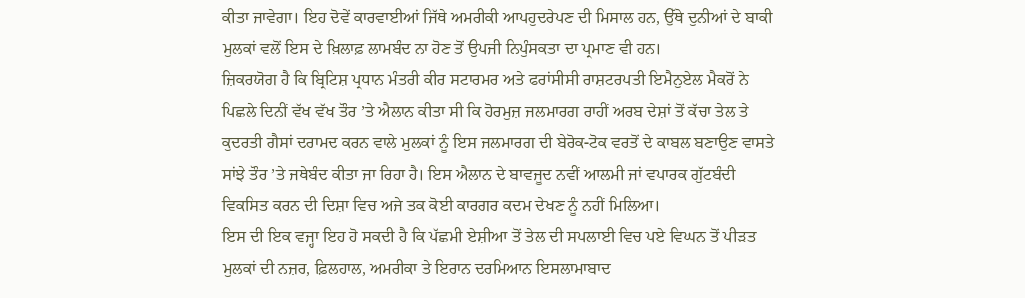ਕੀਤਾ ਜਾਵੇਗਾ। ਇਹ ਦੋਵੇਂ ਕਾਰਵਾਈਆਂ ਜਿੱਥੇ ਅਮਰੀਕੀ ਆਪਹੁਦਰੇਪਣ ਦੀ ਮਿਸਾਲ ਹਨ, ਉੱਥੇ ਦੁਨੀਆਂ ਦੇ ਬਾਕੀ ਮੁਲਕਾਂ ਵਲੋਂ ਇਸ ਦੇ ਖ਼ਿਲਾਫ਼ ਲਾਮਬੰਦ ਨਾ ਹੋਣ ਤੋਂ ਉਪਜੀ ਨਿਪੁੰਸਕਤਾ ਦਾ ਪ੍ਰਮਾਣ ਵੀ ਹਨ।
ਜ਼ਿਕਰਯੋਗ ਹੈ ਕਿ ਬ੍ਰਿਟਿਸ਼ ਪ੍ਰਧਾਨ ਮੰਤਰੀ ਕੀਰ ਸਟਾਰਮਰ ਅਤੇ ਫਰਾਂਸੀਸੀ ਰਾਸ਼ਟਰਪਤੀ ਇਮੈਨੁਏਲ ਮੈਕਰੋਂ ਨੇ ਪਿਛਲੇ ਦਿਨੀਂ ਵੱਖ ਵੱਖ ਤੌਰ ’ਤੇ ਐਲਾਨ ਕੀਤਾ ਸੀ ਕਿ ਹੋਰਮੁਜ਼ ਜਲਮਾਰਗ ਰਾਹੀਂ ਅਰਬ ਦੇਸ਼ਾਂ ਤੋਂ ਕੱਚਾ ਤੇਲ ਤੇ ਕੁਦਰਤੀ ਗੈਸਾਂ ਦਰਾਮਦ ਕਰਨ ਵਾਲੇ ਮੁਲਕਾਂ ਨੂੰ ਇਸ ਜਲਮਾਰਗ ਦੀ ਬੇਰੋਕ-ਟੋਕ ਵਰਤੋਂ ਦੇ ਕਾਬਲ ਬਣਾਉਣ ਵਾਸਤੇ ਸਾਂਝੇ ਤੌਰ ’ਤੇ ਜਥੇਬੰਦ ਕੀਤਾ ਜਾ ਰਿਹਾ ਹੈ। ਇਸ ਐਲਾਨ ਦੇ ਬਾਵਜੂਦ ਨਵੀਂ ਆਲਮੀ ਜਾਂ ਵਪਾਰਕ ਗੁੱਟਬੰਦੀ ਵਿਕਸਿਤ ਕਰਨ ਦੀ ਦਿਸ਼ਾ ਵਿਚ ਅਜੇ ਤਕ ਕੋਈ ਕਾਰਗਰ ਕਦਮ ਦੇਖਣ ਨੂੰ ਨਹੀਂ ਮਿਲਿਆ।
ਇਸ ਦੀ ਇਕ ਵਜ੍ਹਾ ਇਹ ਹੋ ਸਕਦੀ ਹੈ ਕਿ ਪੱਛਮੀ ਏਸ਼ੀਆ ਤੋਂ ਤੇਲ ਦੀ ਸਪਲਾਈ ਵਿਚ ਪਏ ਵਿਘਨ ਤੋਂ ਪੀੜਤ ਮੁਲਕਾਂ ਦੀ ਨਜ਼ਰ, ਫ਼ਿਲਹਾਲ, ਅਮਰੀਕਾ ਤੇ ਇਰਾਨ ਦਰਮਿਆਨ ਇਸਲਾਮਾਬਾਦ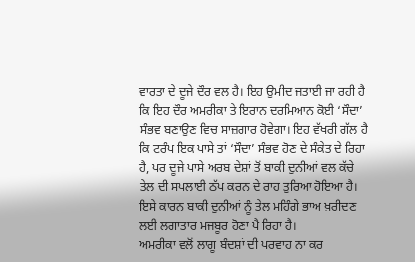ਵਾਰਤਾ ਦੇ ਦੂਜੇ ਦੌਰ ਵਲ ਹੈ। ਇਹ ਉਮੀਦ ਜਤਾਈ ਜਾ ਰਹੀ ਹੈ ਕਿ ਇਹ ਦੌਰ ਅਮਰੀਕਾ ਤੇ ਇਰਾਨ ਦਰਮਿਆਨ ਕੋਈ ‘ਸੌਦਾ’ ਸੰਭਵ ਬਣਾਉਣ ਵਿਚ ਸਾਜ਼ਗਾਰ ਹੋਵੇਗਾ। ਇਹ ਵੱਖਰੀ ਗੱਲ ਹੈ ਕਿ ਟਰੰਪ ਇਕ ਪਾਸੇ ਤਾਂ ‘ਸੌਦਾ’ ਸੰਭਵ ਹੋਣ ਦੇ ਸੰਕੇਤ ਦੇ ਰਿਹਾ ਹੈ, ਪਰ ਦੂਜੇ ਪਾਸੇ ਅਰਬ ਦੇਸ਼ਾਂ ਤੋਂ ਬਾਕੀ ਦੁਨੀਆਂ ਵਲ ਕੱਚੇ ਤੇਲ ਦੀ ਸਪਲਾਈ ਠੱਪ ਕਰਨ ਦੇ ਰਾਹ ਤੁਰਿਆ ਹੋਇਆ ਹੈ। ਇਸੇ ਕਾਰਨ ਬਾਕੀ ਦੁਨੀਆਂ ਨੂੰ ਤੇਲ ਮਹਿੰਗੇ ਭਾਅ ਖ਼ਰੀਦਣ ਲਈ ਲਗਾਤਾਰ ਮਜਬੂਰ ਹੋਣਾ ਪੈ ਰਿਹਾ ਹੈ।
ਅਮਰੀਕਾ ਵਲੋਂ ਲਾਗੂ ਬੰਦਸ਼ਾਂ ਦੀ ਪਰਵਾਹ ਨਾ ਕਰ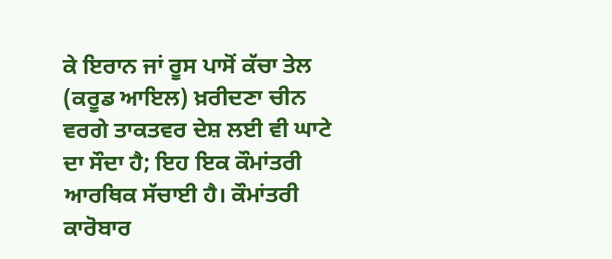ਕੇ ਇਰਾਨ ਜਾਂ ਰੂਸ ਪਾਸੋਂ ਕੱਚਾ ਤੇਲ (ਕਰੂਡ ਆਇਲ) ਖ਼ਰੀਦਣਾ ਚੀਨ ਵਰਗੇ ਤਾਕਤਵਰ ਦੇਸ਼ ਲਈ ਵੀ ਘਾਟੇ ਦਾ ਸੌਦਾ ਹੈ; ਇਹ ਇਕ ਕੌਮਾਂਤਰੀ ਆਰਥਿਕ ਸੱਚਾਈ ਹੈ। ਕੌਮਾਂਤਰੀ ਕਾਰੋਬਾਰ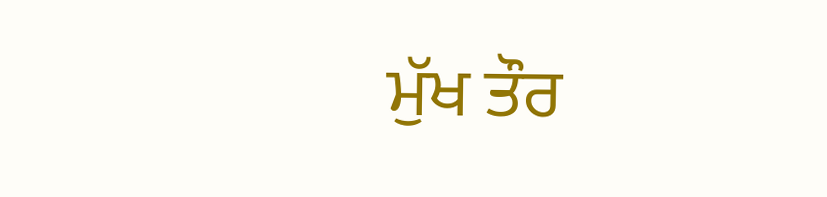ਮੁੱਖ ਤੌਰ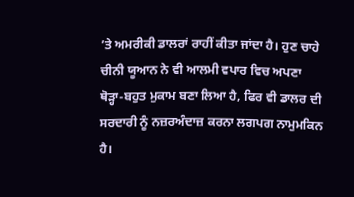’ਤੇ ਅਮਰੀਕੀ ਡਾਲਰਾਂ ਰਾਹੀਂ ਕੀਤਾ ਜਾਂਦਾ ਹੈ। ਹੁਣ ਚਾਹੇ ਚੀਨੀ ਯੂਆਨ ਨੇ ਵੀ ਆਲਮੀ ਵਪਾਰ ਵਿਚ ਅਪਣਾ ਥੋੜ੍ਹਾ-ਬਹੁਤ ਮੁਕਾਮ ਬਣਾ ਲਿਆ ਹੈ, ਫਿਰ ਵੀ ਡਾਲਰ ਦੀ ਸਰਦਾਰੀ ਨੂੰ ਨਜ਼ਰਅੰਦਾਜ਼ ਕਰਨਾ ਲਗਪਗ ਨਾਮੁਮਕਿਨ ਹੈ।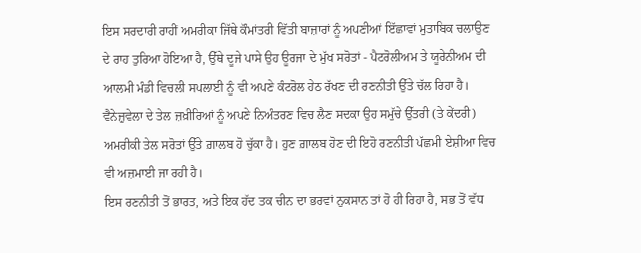ਇਸ ਸਰਦਾਰੀ ਰਾਹੀਂ ਅਮਰੀਕਾ ਜਿੱਥੇ ਕੌਮਾਂਤਰੀ ਵਿੱਤੀ ਬਾਜ਼ਾਰਾਂ ਨੂੰ ਅਪਣੀਆਂ ਇੱਛਾਵਾਂ ਮੁਤਾਬਿਕ ਚਲਾਉਣ ਦੇ ਰਾਹ ਤੁਰਿਆ ਹੋਇਆ ਹੈ, ਉੱਥੇ ਦੂਜੇ ਪਾਸੇ ਉਹ ਊਰਜਾ ਦੇ ਮੁੱਖ ਸਰੋਤਾਂ - ਪੈਟਰੋਲੀਅਮ ਤੇ ਯੂਰੇਨੀਅਮ ਦੀ ਆਲਮੀ ਮੰਡੀ ਵਿਚਲੀ ਸਪਲਾਈ ਨੂੰ ਵੀ ਅਪਣੇ ਕੰਟਰੋਲ ਹੇਠ ਰੱਖਣ ਦੀ ਰਣਨੀਤੀ ਉੱਤੇ ਚੱਲ ਰਿਹਾ ਹੈ। ਵੈਨੇਜ਼ੁਵੇਲਾ ਦੇ ਤੇਲ ਜ਼ਖ਼ੀਰਿਆਂ ਨੂੰ ਅਪਣੇ ਨਿਅੰਤਰਣ ਵਿਚ ਲੈਣ ਸਦਕਾ ਉਹ ਸਮੁੱਚੇ ਉੱਤਰੀ (ਤੇ ਕੇਂਦਰੀ) ਅਮਰੀਕੀ ਤੇਲ ਸਰੋਤਾਂ ਉੱਤੇ ਗ਼ਾਲਬ ਹੋ ਚੁੱਕਾ ਹੈ। ਹੁਣ ਗ਼ਾਲਬ ਹੋਣ ਦੀ ਇਹੋ ਰਣਨੀਤੀ ਪੱਛਮੀ ਏਸ਼ੀਆ ਵਿਚ ਵੀ ਅਜ਼ਮਾਈ ਜਾ ਰਹੀ ਹੈ।
ਇਸ ਰਣਨੀਤੀ ਤੋਂ ਭਾਰਤ, ਅਤੇ ਇਕ ਹੱਦ ਤਕ ਚੀਨ ਦਾ ਭਰਵਾਂ ਨੁਕਸਾਨ ਤਾਂ ਹੋ ਹੀ ਰਿਹਾ ਹੈ, ਸਭ ਤੋਂ ਵੱਧ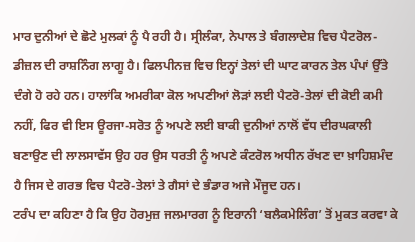ਮਾਰ ਦੁਨੀਆਂ ਦੇ ਛੋਟੇ ਮੁਲਕਾਂ ਨੂੰ ਪੈ ਰਹੀ ਹੈ। ਸ੍ਰੀਲੰਕਾ, ਨੇਪਾਲ ਤੇ ਬੰਗਲਾਦੇਸ਼ ਵਿਚ ਪੈਟਰੋਲ-ਡੀਜ਼ਲ ਦੀ ਰਾਸ਼ਨਿੰਗ ਲਾਗੂ ਹੈ। ਫਿਲਪੀਨਜ਼ ਵਿਚ ਇਨ੍ਹਾਂ ਤੇਲਾਂ ਦੀ ਘਾਟ ਕਾਰਨ ਤੇਲ ਪੰਪਾਂ ਉੱਤੇ ਦੰਗੇ ਹੋ ਰਹੇ ਹਨ। ਹਾਲਾਂਕਿ ਅਮਰੀਕਾ ਕੋਲ ਅਪਣੀਆਂ ਲੋੜਾਂ ਲਈ ਪੈਟਰੋ-ਤੇਲਾਂ ਦੀ ਕੋਈ ਕਮੀ ਨਹੀਂ, ਫਿਰ ਵੀ ਇਸ ਊਰਜਾ-ਸਰੋਤ ਨੂੰ ਅਪਣੇ ਲਈ ਬਾਕੀ ਦੁਨੀਆਂ ਨਾਲੋਂ ਵੱਧ ਦੀਰਘਕਾਲੀ ਬਣਾਉਣ ਦੀ ਲਾਲਸਾਵੱਸ ਉਹ ਹਰ ਉਸ ਧਰਤੀ ਨੂੰ ਅਪਣੇ ਕੰਟਰੋਲ ਅਧੀਨ ਰੱਖਣ ਦਾ ਖ਼ਾਹਿਸ਼ਮੰਦ ਹੈ ਜਿਸ ਦੇ ਗਰਭ ਵਿਚ ਪੈਟਰੋ-ਤੇਲਾਂ ਤੇ ਗੈਸਾਂ ਦੇ ਭੰਡਾਰ ਅਜੇ ਮੌਜੂਦ ਹਨ।
ਟਰੰਪ ਦਾ ਕਹਿਣਾ ਹੈ ਕਿ ਉਹ ਹੋਰਮੁਜ਼ ਜਲਮਾਰਗ ਨੂੰ ਇਰਾਨੀ ‘ਬਲੈਕਮੇਲਿੰਗ’ ਤੋਂ ਮੁਕਤ ਕਰਵਾ ਕੇ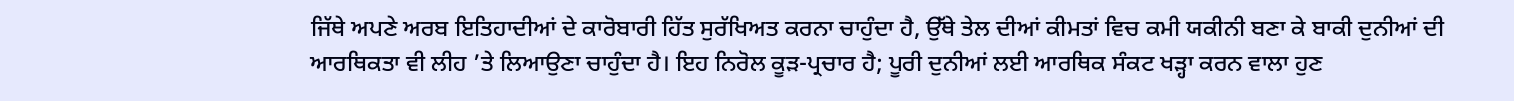ਜਿੱਥੇ ਅਪਣੇ ਅਰਬ ਇਤਿਹਾਦੀਆਂ ਦੇ ਕਾਰੋਬਾਰੀ ਹਿੱਤ ਸੁਰੱਖਿਅਤ ਕਰਨਾ ਚਾਹੁੰਦਾ ਹੈ, ਉੱਥੇ ਤੇਲ ਦੀਆਂ ਕੀਮਤਾਂ ਵਿਚ ਕਮੀ ਯਕੀਨੀ ਬਣਾ ਕੇ ਬਾਕੀ ਦੁਨੀਆਂ ਦੀ ਆਰਥਿਕਤਾ ਵੀ ਲੀਹ ’ਤੇ ਲਿਆਉਣਾ ਚਾਹੁੰਦਾ ਹੈ। ਇਹ ਨਿਰੋਲ ਕੂੜ-ਪ੍ਰਚਾਰ ਹੈ; ਪੂਰੀ ਦੁਨੀਆਂ ਲਈ ਆਰਥਿਕ ਸੰਕਟ ਖੜ੍ਹਾ ਕਰਨ ਵਾਲਾ ਹੁਣ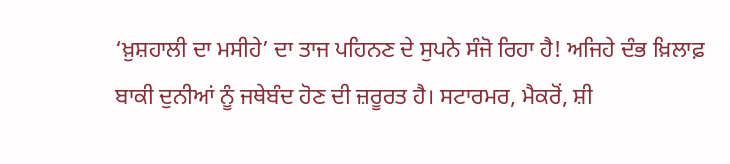‘ਖ਼ੁਸ਼ਹਾਲੀ ਦਾ ਮਸੀਹੇ’ ਦਾ ਤਾਜ ਪਹਿਨਣ ਦੇ ਸੁਪਨੇ ਸੰਜੋ ਰਿਹਾ ਹੈ! ਅਜਿਹੇ ਦੰਭ ਖ਼ਿਲਾਫ਼ ਬਾਕੀ ਦੁਨੀਆਂ ਨੂੰ ਜਥੇਬੰਦ ਹੋਣ ਦੀ ਜ਼ਰੂਰਤ ਹੈ। ਸਟਾਰਮਰ, ਮੈਕਰੋਂ, ਸ਼ੀ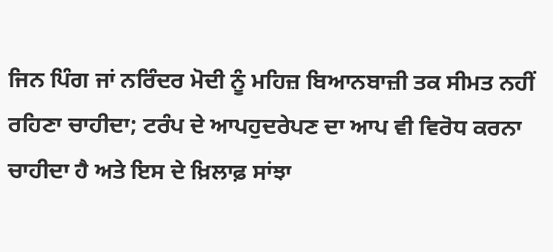ਜਿਨ ਪਿੰਗ ਜਾਂ ਨਰਿੰਦਰ ਮੋਦੀ ਨੂੰ ਮਹਿਜ਼ ਬਿਆਨਬਾਜ਼ੀ ਤਕ ਸੀਮਤ ਨਹੀਂ ਰਹਿਣਾ ਚਾਹੀਦਾ; ਟਰੰਪ ਦੇ ਆਪਹੁਦਰੇਪਣ ਦਾ ਆਪ ਵੀ ਵਿਰੋਧ ਕਰਨਾ ਚਾਹੀਦਾ ਹੈ ਅਤੇ ਇਸ ਦੇ ਖ਼ਿਲਾਫ਼ ਸਾਂਝਾ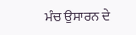ਮੰਚ ਉਸਾਰਨ ਦੇ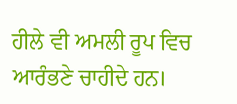ਹੀਲੇ ਵੀ ਅਮਲੀ ਰੂਪ ਵਿਚ ਆਰੰਭਣੇ ਚਾਹੀਦੇ ਹਨ।